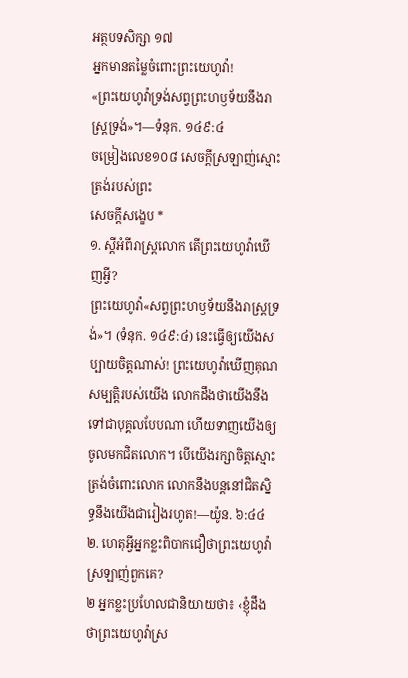អត្ថបទសិក្សា ១៧
អ្នកមានតម្លៃចំពោះព្រះយេហូវ៉ា!
«ព្រះយេហូវ៉ាទ្រង់សព្វព្រះហឫទ័យនឹងរាស្ដ្រទ្រង់»។—ទំនុក. ១៤៩:៤
ចម្រៀងលេខ១០៨ សេចក្ដីស្រឡាញ់ស្មោះត្រង់របស់ព្រះ
សេចក្ដីសង្ខេប *
១. ស្ដីអំពីរាស្ត្រលោក តើព្រះយេហូវ៉ាឃើញអ្វី?
ព្រះយេហូវ៉ា«សព្វព្រះហឫទ័យនឹងរាស្ដ្រទ្រង់»។ (ទំនុក. ១៤៩:៤) នេះធ្វើឲ្យយើងសប្បាយចិត្តណាស់! ព្រះយេហូវ៉ាឃើញគុណសម្បត្តិរបស់យើង លោកដឹងថាយើងនឹងទៅជាបុគ្គលបែបណា ហើយទាញយើងឲ្យចូលមកជិតលោក។ បើយើងរក្សាចិត្តស្មោះត្រង់ចំពោះលោក លោកនឹងបន្តនៅជិតស្និទ្ធនឹងយើងជារៀងរហូត!—យ៉ូន. ៦:៤៤
២. ហេតុអ្វីអ្នកខ្លះពិបាកជឿថាព្រះយេហូវ៉ាស្រឡាញ់ពួកគេ?
២ អ្នកខ្លះប្រហែលជានិយាយថា៖ ‹ខ្ញុំដឹងថាព្រះយេហូវ៉ាស្រ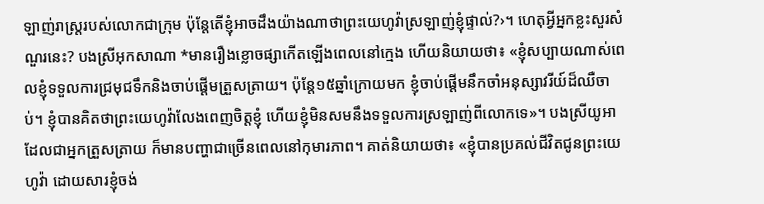ឡាញ់រាស្ត្ររបស់លោកជាក្រុម ប៉ុន្តែតើខ្ញុំអាចដឹងយ៉ាងណាថាព្រះយេហូវ៉ាស្រឡាញ់ខ្ញុំផ្ទាល់?›។ ហេតុអ្វីអ្នកខ្លះសួរសំណួរនេះ? បងស្រីអុកសាណា *មានរឿងខ្លោចផ្សាកើតឡើងពេលនៅក្មេង ហើយនិយាយថា៖ «ខ្ញុំសប្បាយណាស់ពេលខ្ញុំទទួលការជ្រមុជទឹកនិងចាប់ផ្ដើមត្រួសត្រាយ។ ប៉ុន្តែ១៥ឆ្នាំក្រោយមក ខ្ញុំចាប់ផ្ដើមនឹកចាំអនុស្សាវរីយ៍ដ៏ឈឺចាប់។ ខ្ញុំបានគិតថាព្រះយេហូវ៉ាលែងពេញចិត្តខ្ញុំ ហើយខ្ញុំមិនសមនឹងទទួលការស្រឡាញ់ពីលោកទេ»។ បងស្រីយូអាដែលជាអ្នកត្រួសត្រាយ ក៏មានបញ្ហាជាច្រើនពេលនៅកុមារភាព។ គាត់និយាយថា៖ «ខ្ញុំបានប្រគល់ជីវិតជូនព្រះយេហូវ៉ា ដោយសារខ្ញុំចង់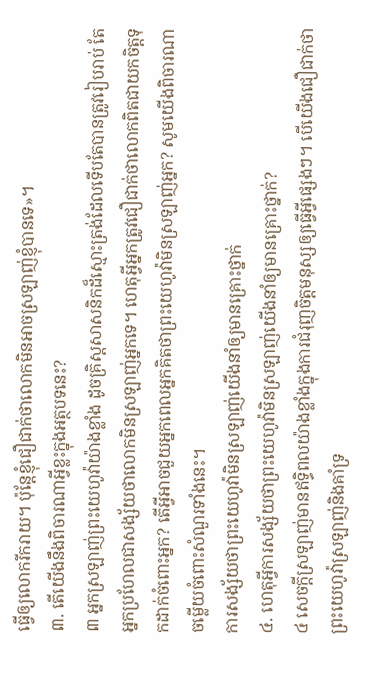ធ្វើឲ្យលោករីករាយ។ ប៉ុន្តែខ្ញុំជឿជាក់ថាលោកមិនអាចស្រឡាញ់ខ្ញុំបានទេ»។
៣. តើយើងនឹងពិចារណាអ្វីខ្លះក្នុងអត្ថបទនេះ?
៣ អ្នកស្រឡាញ់ព្រះយេហូវ៉ាយ៉ាងខ្លាំង ដូចគ្រិស្តសាសនិកដ៏ស្មោះត្រង់ដែលទើបតែបានត្រូវរៀបរាប់ តែអ្នកប្រហែលជាសង្ស័យថាលោកមិនស្រឡាញ់អ្នកទេ។ ហេតុអ្វីអ្នកត្រូវជឿជាក់ថាលោកពិតជាយកចិត្តទុកដាក់ចំពោះអ្នក? តើអ្វីអាចជួយអ្នកពេលអ្នកគិតថាព្រះយេហូវ៉ាមិនស្រឡាញ់អ្នក? សូមយើងពិចារណាចម្លើយចំពោះសំណួរទាំងនេះ។
ការសង្ស័យថាព្រះយេហូវ៉ាមិនស្រឡាញ់យើងនាំឲ្យមានគ្រោះថ្នាក់
៤. ហេតុអ្វីការសង្ស័យថាព្រះយេហូវ៉ាមិនស្រឡាញ់យើងនាំឲ្យមានគ្រោះថ្នាក់?
៤ សេចក្ដីស្រឡាញ់មានឥទ្ធិពលយ៉ាងខ្លាំងក្នុងការជំរុញចិត្តមនុស្សឲ្យធ្វើអ្វីផ្សេងៗ។ បើយើងជឿជាក់ថាព្រះយេហូវ៉ាស្រឡាញ់និងគាំទ្រ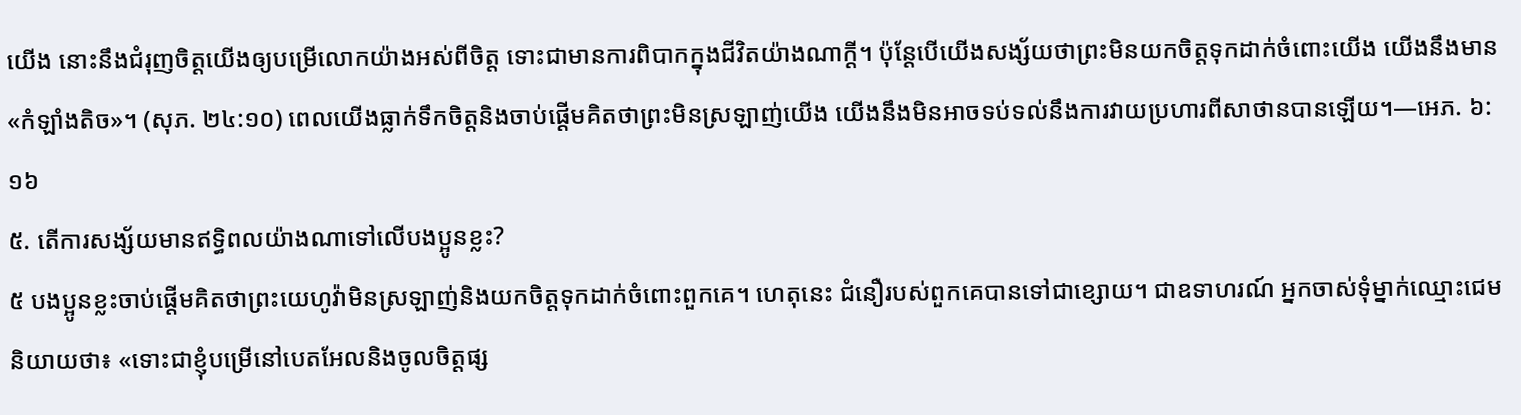យើង នោះនឹងជំរុញចិត្តយើងឲ្យបម្រើលោកយ៉ាងអស់ពីចិត្ត ទោះជាមានការពិបាកក្នុងជីវិតយ៉ាងណាក្ដី។ ប៉ុន្តែបើយើងសង្ស័យថាព្រះមិនយកចិត្តទុកដាក់ចំពោះយើង យើងនឹងមាន«កំឡាំងតិច»។ (សុភ. ២៤:១០) ពេលយើងធ្លាក់ទឹកចិត្តនិងចាប់ផ្ដើមគិតថាព្រះមិនស្រឡាញ់យើង យើងនឹងមិនអាចទប់ទល់នឹងការវាយប្រហារពីសាថានបានឡើយ។—អេភ. ៦:១៦
៥. តើការសង្ស័យមានឥទ្ធិពលយ៉ាងណាទៅលើបងប្អូនខ្លះ?
៥ បងប្អូនខ្លះចាប់ផ្ដើមគិតថាព្រះយេហូវ៉ាមិនស្រឡាញ់និងយកចិត្តទុកដាក់ចំពោះពួកគេ។ ហេតុនេះ ជំនឿរបស់ពួកគេបានទៅជាខ្សោយ។ ជាឧទាហរណ៍ អ្នកចាស់ទុំម្នាក់ឈ្មោះជេមនិយាយថា៖ «ទោះជាខ្ញុំបម្រើនៅបេតអែលនិងចូលចិត្តផ្ស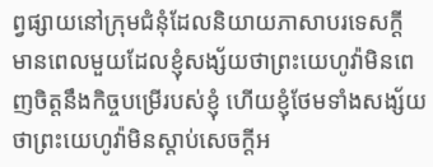ព្វផ្សាយនៅក្រុមជំនុំដែលនិយាយភាសាបរទេសក្ដី មានពេលមួយដែលខ្ញុំសង្ស័យថាព្រះយេហូវ៉ាមិនពេញចិត្តនឹងកិច្ចបម្រើរបស់ខ្ញុំ ហើយខ្ញុំថែមទាំងសង្ស័យថាព្រះយេហូវ៉ាមិនស្ដាប់សេចក្ដីអ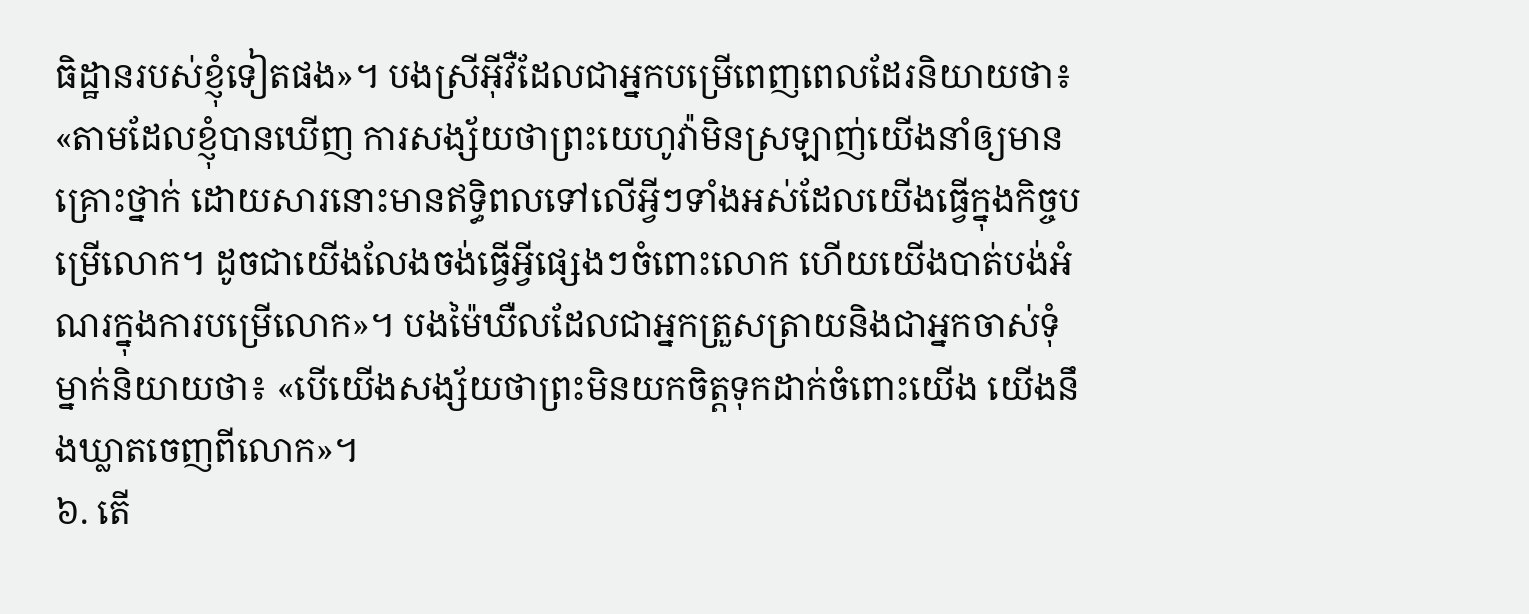ធិដ្ឋានរបស់ខ្ញុំទៀតផង»។ បងស្រីអ៊ីវឺដែលជាអ្នកបម្រើពេញពេលដែរនិយាយថា៖ «តាមដែលខ្ញុំបានឃើញ ការសង្ស័យថាព្រះយេហូវ៉ាមិនស្រឡាញ់យើងនាំឲ្យមានគ្រោះថ្នាក់ ដោយសារនោះមានឥទ្ធិពលទៅលើអ្វីៗទាំងអស់ដែលយើងធ្វើក្នុងកិច្ចបម្រើលោក។ ដូចជាយើងលែងចង់ធ្វើអ្វីផ្សេងៗចំពោះលោក ហើយយើងបាត់បង់អំណរក្នុងការបម្រើលោក»។ បងម៉ៃឃឺលដែលជាអ្នកត្រួសត្រាយនិងជាអ្នកចាស់ទុំម្នាក់និយាយថា៖ «បើយើងសង្ស័យថាព្រះមិនយកចិត្តទុកដាក់ចំពោះយើង យើងនឹងឃ្លាតចេញពីលោក»។
៦. តើ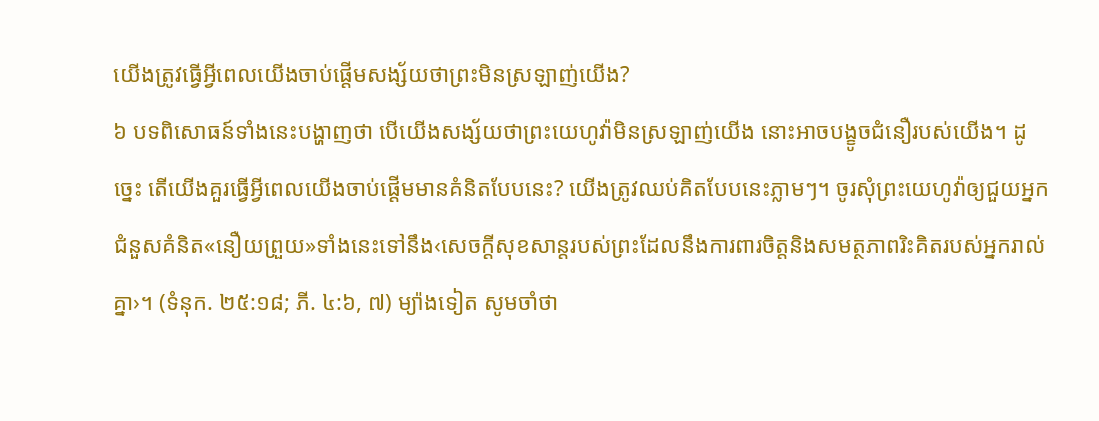យើងត្រូវធ្វើអ្វីពេលយើងចាប់ផ្ដើមសង្ស័យថាព្រះមិនស្រឡាញ់យើង?
៦ បទពិសោធន៍ទាំងនេះបង្ហាញថា បើយើងសង្ស័យថាព្រះយេហូវ៉ាមិនស្រឡាញ់យើង នោះអាចបង្ខូចជំនឿរបស់យើង។ ដូច្នេះ តើយើងគួរធ្វើអ្វីពេលយើងចាប់ផ្ដើមមានគំនិតបែបនេះ? យើងត្រូវឈប់គិតបែបនេះភ្លាមៗ។ ចូរសុំព្រះយេហូវ៉ាឲ្យជួយអ្នកជំនួសគំនិត«នឿយព្រួយ»ទាំងនេះទៅនឹង‹សេចក្ដីសុខសាន្តរបស់ព្រះដែលនឹងការពារចិត្តនិងសមត្ថភាពរិះគិតរបស់អ្នករាល់គ្នា›។ (ទំនុក. ២៥:១៨; ភី. ៤:៦, ៧) ម្យ៉ាងទៀត សូមចាំថា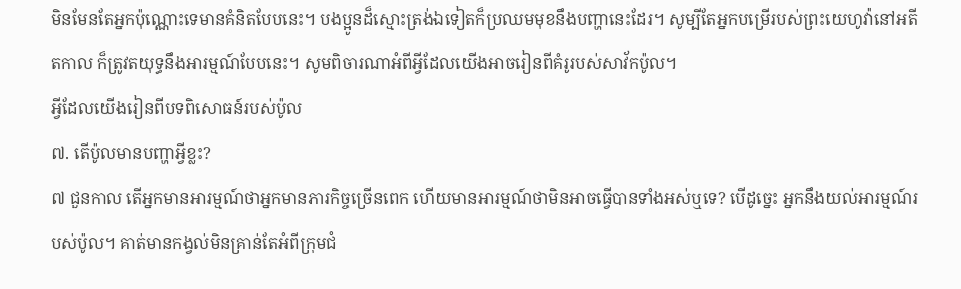មិនមែនតែអ្នកប៉ុណ្ណោះទេមានគំនិតបែបនេះ។ បងប្អូនដ៏ស្មោះត្រង់ឯទៀតក៏ប្រឈមមុខនឹងបញ្ហានេះដែរ។ សូម្បីតែអ្នកបម្រើរបស់ព្រះយេហូវ៉ានៅអតីតកាល ក៏ត្រូវតយុទ្ធនឹងអារម្មណ៍បែបនេះ។ សូមពិចារណាអំពីអ្វីដែលយើងអាចរៀនពីគំរូរបស់សាវ័កប៉ូល។
អ្វីដែលយើងរៀនពីបទពិសោធន៍របស់ប៉ូល
៧. តើប៉ូលមានបញ្ហាអ្វីខ្លះ?
៧ ជួនកាល តើអ្នកមានអារម្មណ៍ថាអ្នកមានភារកិច្ចច្រើនពេក ហើយមានអារម្មណ៍ថាមិនអាចធ្វើបានទាំងអស់ឬទេ? បើដូច្នេះ អ្នកនឹងយល់អារម្មណ៍របស់ប៉ូល។ គាត់មានកង្វល់មិនគ្រាន់តែអំពីក្រុមជំ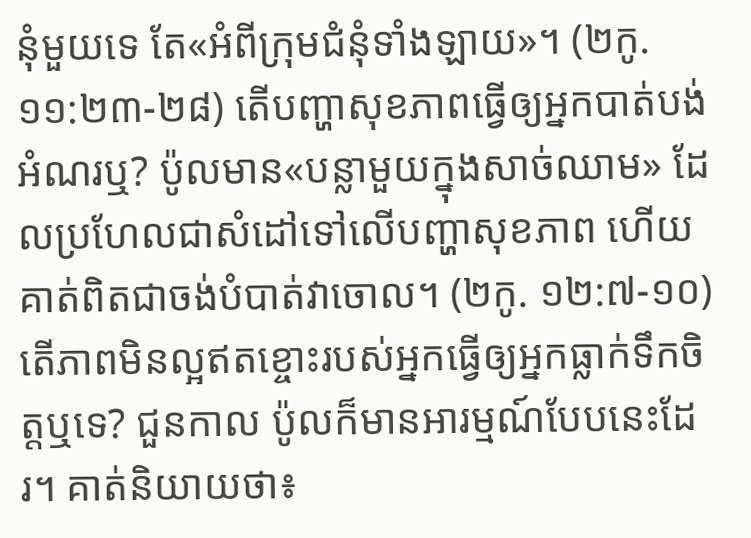នុំមួយទេ តែ«អំពីក្រុមជំនុំទាំងឡាយ»។ (២កូ. ១១:២៣-២៨) តើបញ្ហាសុខភាពធ្វើឲ្យអ្នកបាត់បង់អំណរឬ? ប៉ូលមាន«បន្លាមួយក្នុងសាច់ឈាម» ដែលប្រហែលជាសំដៅទៅលើបញ្ហាសុខភាព ហើយគាត់ពិតជាចង់បំបាត់វាចោល។ (២កូ. ១២:៧-១០) តើភាពមិនល្អឥតខ្ចោះរបស់អ្នកធ្វើឲ្យអ្នកធ្លាក់ទឹកចិត្តឬទេ? ជួនកាល ប៉ូលក៏មានអារម្មណ៍បែបនេះដែរ។ គាត់និយាយថា៖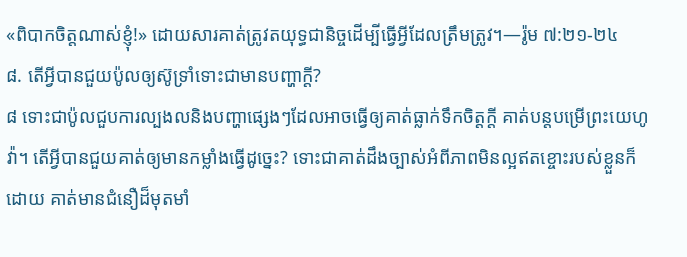«ពិបាកចិត្តណាស់ខ្ញុំ!» ដោយសារគាត់ត្រូវតយុទ្ធជានិច្ចដើម្បីធ្វើអ្វីដែលត្រឹមត្រូវ។—រ៉ូម ៧:២១-២៤
៨. តើអ្វីបានជួយប៉ូលឲ្យស៊ូទ្រាំទោះជាមានបញ្ហាក្ដី?
៨ ទោះជាប៉ូលជួបការល្បងលនិងបញ្ហាផ្សេងៗដែលអាចធ្វើឲ្យគាត់ធ្លាក់ទឹកចិត្តក្ដី គាត់បន្តបម្រើព្រះយេហូវ៉ា។ តើអ្វីបានជួយគាត់ឲ្យមានកម្លាំងធ្វើដូច្នេះ? ទោះជាគាត់ដឹងច្បាស់អំពីភាពមិនល្អឥតខ្ចោះរបស់ខ្លួនក៏ដោយ គាត់មានជំនឿដ៏មុតមាំ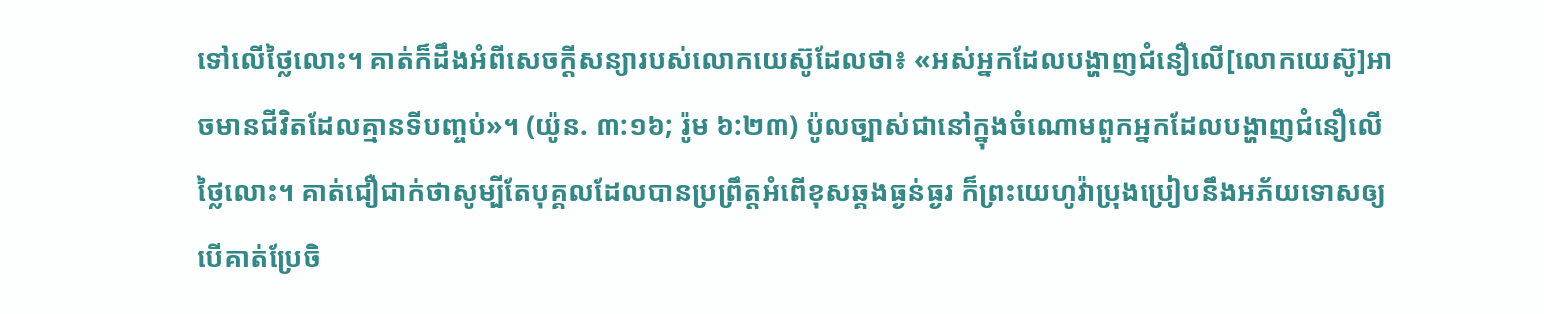ទៅលើថ្លៃលោះ។ គាត់ក៏ដឹងអំពីសេចក្ដីសន្យារបស់លោកយេស៊ូដែលថា៖ «អស់អ្នកដែលបង្ហាញជំនឿលើ[លោកយេស៊ូ]អាចមានជីវិតដែលគ្មានទីបញ្ចប់»។ (យ៉ូន. ៣:១៦; រ៉ូម ៦:២៣) ប៉ូលច្បាស់ជានៅក្នុងចំណោមពួកអ្នកដែលបង្ហាញជំនឿលើថ្លៃលោះ។ គាត់ជឿជាក់ថាសូម្បីតែបុគ្គលដែលបានប្រព្រឹត្តអំពើខុសឆ្គងធ្ងន់ធ្ងរ ក៏ព្រះយេហូវ៉ាប្រុងប្រៀបនឹងអភ័យទោសឲ្យ បើគាត់ប្រែចិ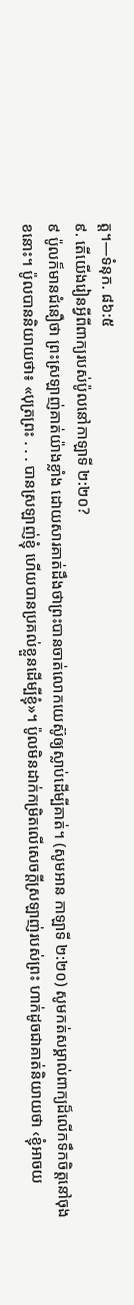ត្ត។—ទំនុក. ៨៦:៥
៩. តើយើងរៀនអ្វីពីពាក្យរបស់ប៉ូលនៅកាឡាទី ២:២០?
៩ ប៉ូលក៏មានជំនឿថា ព្រះស្រឡាញ់គាត់យ៉ាងខ្លាំង ដោយសារគាត់ដឹងថាព្រះបានចាត់លោកយេស៊ូឲ្យស្លាប់ដើម្បីគាត់។ (សូមអាន កាឡាទី ២:២០) សូមកត់សម្គាល់ពាក្យដ៏លើកទឹកចិត្តនៅចុងខនោះ។ ប៉ូលបាននិយាយថា៖ «បុត្រព្រះ . . . បានស្រឡាញ់ខ្ញុំ ហើយបានប្រគល់ខ្លួនដើម្បីខ្ញុំ»។ ប៉ូលមិនដាក់កម្រិតលើសេចក្ដីស្រឡាញ់របស់ព្រះ ហាក់ដូចជាគាត់និយាយថា ‹ខ្ញុំអាចយ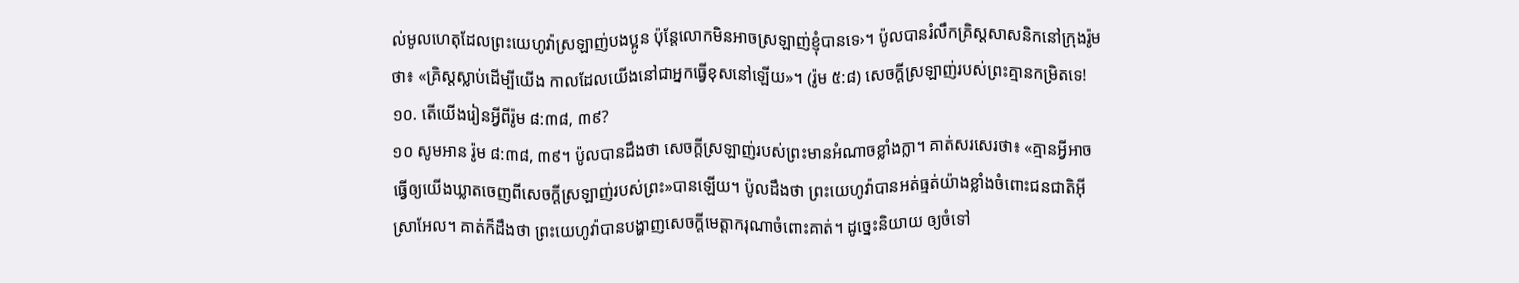ល់មូលហេតុដែលព្រះយេហូវ៉ាស្រឡាញ់បងប្អូន ប៉ុន្តែលោកមិនអាចស្រឡាញ់ខ្ញុំបានទេ›។ ប៉ូលបានរំលឹកគ្រិស្តសាសនិកនៅក្រុងរ៉ូមថា៖ «គ្រិស្តស្លាប់ដើម្បីយើង កាលដែលយើងនៅជាអ្នកធ្វើខុសនៅឡើយ»។ (រ៉ូម ៥:៨) សេចក្ដីស្រឡាញ់របស់ព្រះគ្មានកម្រិតទេ!
១០. តើយើងរៀនអ្វីពីរ៉ូម ៨:៣៨, ៣៩?
១០ សូមអាន រ៉ូម ៨:៣៨, ៣៩។ ប៉ូលបានដឹងថា សេចក្ដីស្រឡាញ់របស់ព្រះមានអំណាចខ្លាំងក្លា។ គាត់សរសេរថា៖ «គ្មានអ្វីអាចធ្វើឲ្យយើងឃ្លាតចេញពីសេចក្ដីស្រឡាញ់របស់ព្រះ»បានឡើយ។ ប៉ូលដឹងថា ព្រះយេហូវ៉ាបានអត់ធ្មត់យ៉ាងខ្លាំងចំពោះជនជាតិអ៊ីស្រាអែល។ គាត់ក៏ដឹងថា ព្រះយេហូវ៉ាបានបង្ហាញសេចក្ដីមេត្តាករុណាចំពោះគាត់។ ដូច្នេះនិយាយ ឲ្យចំទៅ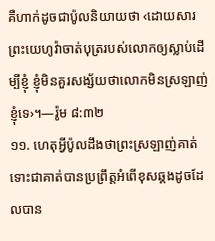គឺហាក់ដូចជាប៉ូលនិយាយថា ‹ដោយសារព្រះយេហូវ៉ាចាត់បុត្ររបស់លោកឲ្យស្លាប់ដើម្បីខ្ញុំ ខ្ញុំមិនគួរសង្ស័យថាលោកមិនស្រឡាញ់ខ្ញុំទេ›។—រ៉ូម ៨:៣២
១១. ហេតុអ្វីប៉ូលដឹងថាព្រះស្រឡាញ់គាត់ ទោះជាគាត់បានប្រព្រឹត្តអំពើខុសឆ្គងដូចដែលបាន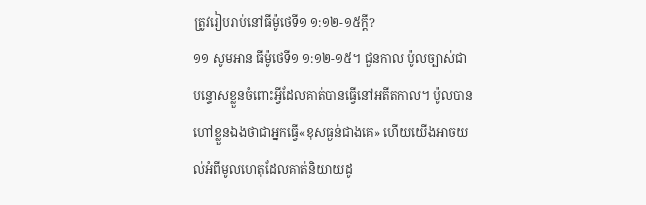ត្រូវរៀបរាប់នៅធីម៉ូថេទី១ ១:១២-១៥ក្ដី?
១១ សូមអាន ធីម៉ូថេទី១ ១:១២-១៥។ ជួនកាល ប៉ូលច្បាស់ជាបន្ទោសខ្លួនចំពោះអ្វីដែលគាត់បានធ្វើនៅអតីតកាល។ ប៉ូលបានហៅខ្លួនឯងថាជាអ្នកធ្វើ«ខុសធ្ងន់ជាងគេ» ហើយយើងអាចយល់អំពីមូលហេតុដែលគាត់និយាយដូ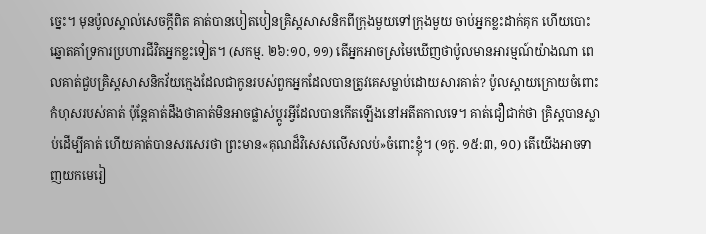ច្នេះ។ មុនប៉ូលស្គាល់សេចក្ដីពិត គាត់បានបៀតបៀនគ្រិស្តសាសនិកពីក្រុងមួយទៅក្រុងមួយ ចាប់អ្នកខ្លះដាក់គុក ហើយបោះឆ្នោតគាំទ្រការប្រហារជីវិតអ្នកខ្លះទៀត។ (សកម្ម. ២៦:១០, ១១) តើអ្នកអាចស្រមៃឃើញថាប៉ូលមានអារម្មណ៍យ៉ាងណា ពេលគាត់ជួបគ្រិស្តសាសនិកវ័យក្មេងដែលជាកូនរបស់ពួកអ្នកដែលបានត្រូវគេសម្លាប់ដោយសារគាត់? ប៉ូលស្ដាយក្រោយចំពោះកំហុសរបស់គាត់ ប៉ុន្តែគាត់ដឹងថាគាត់មិនអាចផ្លាស់ប្ដូរអ្វីដែលបានកើតឡើងនៅអតីតកាលទេ។ គាត់ជឿជាក់ថា គ្រិស្តបានស្លាប់ដើម្បីគាត់ ហើយគាត់បានសរសេរថា ព្រះមាន«គុណដ៏វិសេសលើសលប់»ចំពោះខ្ញុំ។ (១កូ. ១៥:៣, ១០) តើយើងអាចទាញយកមេរៀ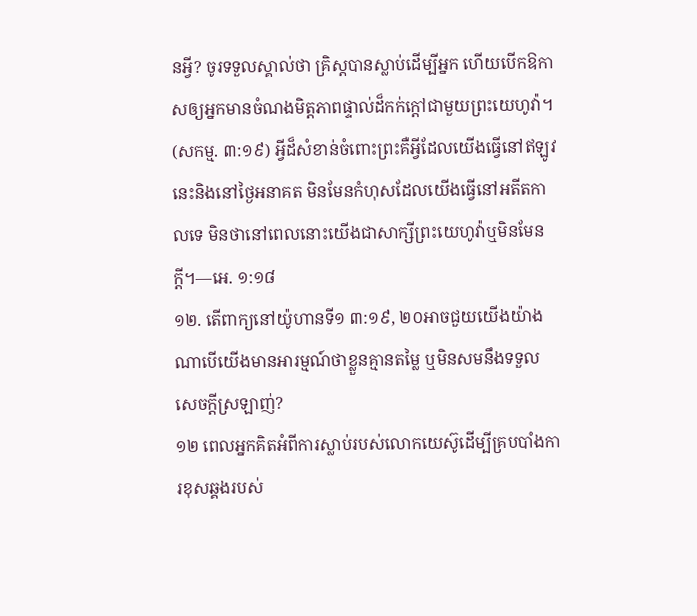នអ្វី? ចូរទទួលស្គាល់ថា គ្រិស្តបានស្លាប់ដើម្បីអ្នក ហើយបើកឱកាសឲ្យអ្នកមានចំណងមិត្តភាពផ្ទាល់ដ៏កក់ក្ដៅជាមួយព្រះយេហូវ៉ា។ (សកម្ម. ៣:១៩) អ្វីដ៏សំខាន់ចំពោះព្រះគឺអ្វីដែលយើងធ្វើនៅឥឡូវនេះនិងនៅថ្ងៃអនាគត មិនមែនកំហុសដែលយើងធ្វើនៅអតីតកាលទេ មិនថានៅពេលនោះយើងជាសាក្សីព្រះយេហូវ៉ាឬមិនមែនក្ដី។—អេ. ១:១៨
១២. តើពាក្យនៅយ៉ូហានទី១ ៣:១៩, ២០អាចជួយយើងយ៉ាងណាបើយើងមានអារម្មណ៍ថាខ្លួនគ្មានតម្លៃ ឬមិនសមនឹងទទួលសេចក្ដីស្រឡាញ់?
១២ ពេលអ្នកគិតអំពីការស្លាប់របស់លោកយេស៊ូដើម្បីគ្របបាំងការខុសឆ្គងរបស់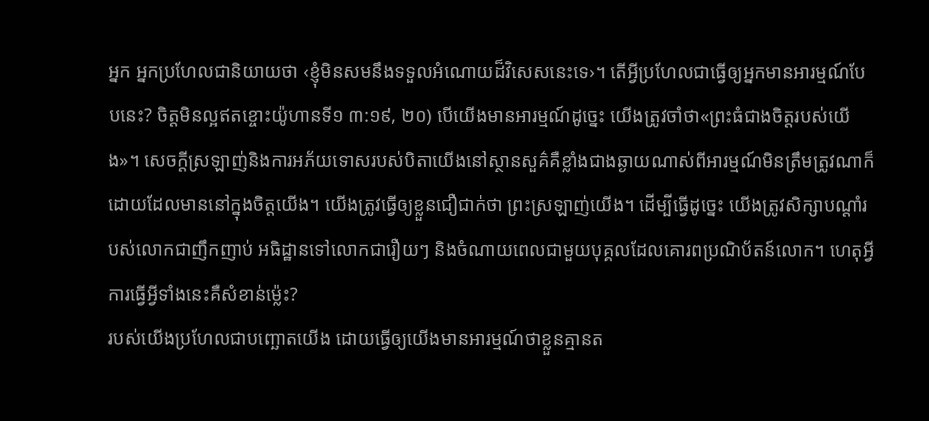អ្នក អ្នកប្រហែលជានិយាយថា ‹ខ្ញុំមិនសមនឹងទទួលអំណោយដ៏វិសេសនេះទេ›។ តើអ្វីប្រហែលជាធ្វើឲ្យអ្នកមានអារម្មណ៍បែបនេះ? ចិត្តមិនល្អឥតខ្ចោះយ៉ូហានទី១ ៣:១៩, ២០) បើយើងមានអារម្មណ៍ដូច្នេះ យើងត្រូវចាំថា«ព្រះធំជាងចិត្តរបស់យើង»។ សេចក្ដីស្រឡាញ់និងការអភ័យទោសរបស់បិតាយើងនៅស្ថានសួគ៌គឺខ្លាំងជាងឆ្ងាយណាស់ពីអារម្មណ៍មិនត្រឹមត្រូវណាក៏ដោយដែលមាននៅក្នុងចិត្តយើង។ យើងត្រូវធ្វើឲ្យខ្លួនជឿជាក់ថា ព្រះស្រឡាញ់យើង។ ដើម្បីធ្វើដូច្នេះ យើងត្រូវសិក្សាបណ្ដាំរបស់លោកជាញឹកញាប់ អធិដ្ឋានទៅលោកជារឿយៗ និងចំណាយពេលជាមួយបុគ្គលដែលគោរពប្រណិប័តន៍លោក។ ហេតុអ្វីការធ្វើអ្វីទាំងនេះគឺសំខាន់ម្ល៉េះ?
របស់យើងប្រហែលជាបញ្ឆោតយើង ដោយធ្វើឲ្យយើងមានអារម្មណ៍ថាខ្លួនគ្មានត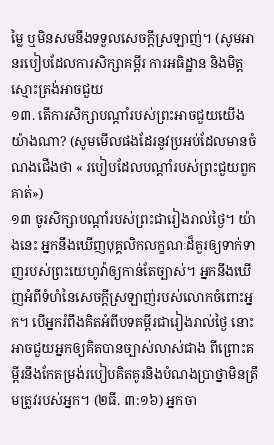ម្លៃ ឬមិនសមនឹងទទួលសេចក្ដីស្រឡាញ់។ (សូមអានរបៀបដែលការសិក្សាគម្ពីរ ការអធិដ្ឋាន និងមិត្តស្មោះត្រង់អាចជួយ
១៣. តើការសិក្សាបណ្ដាំរបស់ព្រះអាចជួយយើងយ៉ាងណា? (សូមមើលផងដែរនូវប្រអប់ដែលមានចំណងជើងថា « របៀបដែលបណ្ដាំរបស់ព្រះជួយពួកគាត់»)
១៣ ចូរសិក្សាបណ្ដាំរបស់ព្រះជារៀងរាល់ថ្ងៃ។ យ៉ាងនេះ អ្នកនឹងឃើញបុគ្គលិកលក្ខណៈដ៏គួរឲ្យទាក់ទាញរបស់ព្រះយេហូវ៉ាឲ្យកាន់តែច្បាស់។ អ្នកនឹងឃើញអំពីទំហំនៃសេចក្ដីស្រឡាញ់របស់លោកចំពោះអ្នក។ បើអ្នករំពឹងគិតអំពីបទគម្ពីរជារៀងរាល់ថ្ងៃ នោះអាចជួយអ្នកឲ្យគិតបានច្បាស់លាស់ជាង ពីព្រោះគម្ពីរនឹងកែតម្រង់របៀបគិតគូរនិងបំណងប្រាថ្នាមិនត្រឹមត្រូវរបស់អ្នក។ (២ធី. ៣:១៦) អ្នកចា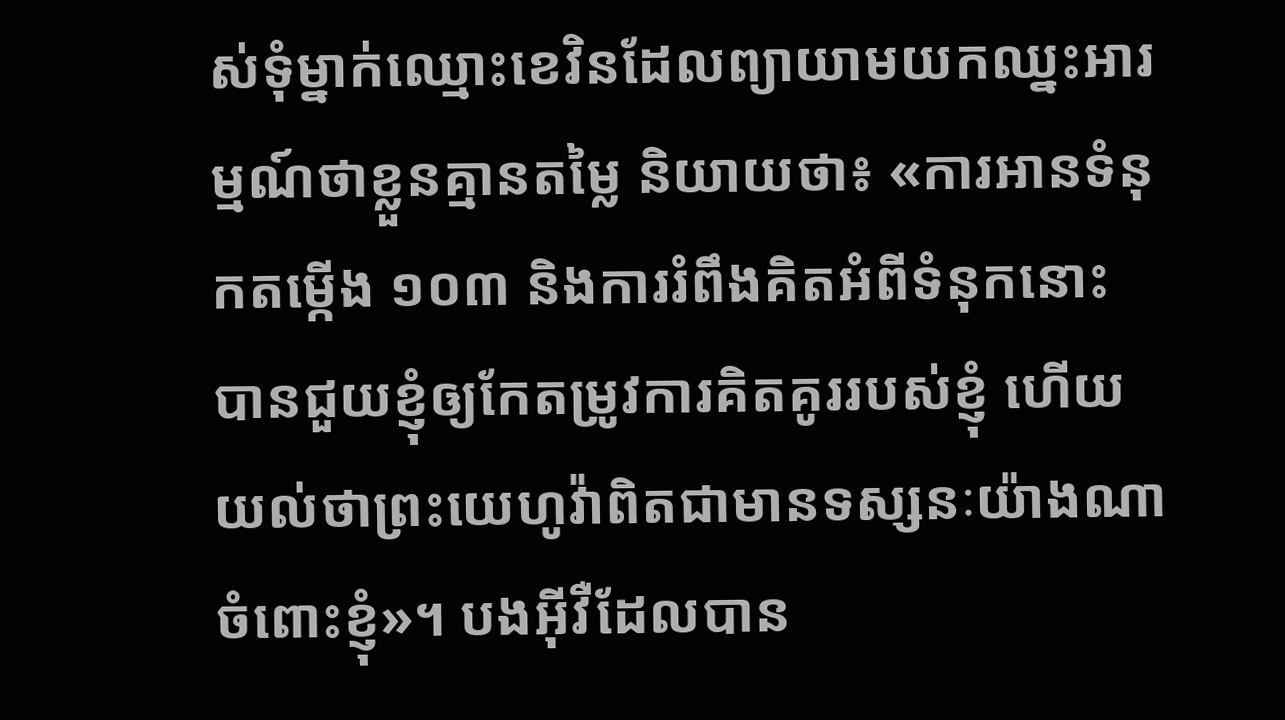ស់ទុំម្នាក់ឈ្មោះខេវិនដែលព្យាយាមយកឈ្នះអារម្មណ៍ថាខ្លួនគ្មានតម្លៃ និយាយថា៖ «ការអានទំនុកតម្កើង ១០៣ និងការរំពឹងគិតអំពីទំនុកនោះ បានជួយខ្ញុំឲ្យកែតម្រូវការគិតគូររបស់ខ្ញុំ ហើយយល់ថាព្រះយេហូវ៉ាពិតជាមានទស្សនៈយ៉ាងណាចំពោះខ្ញុំ»។ បងអ៊ីវឺដែលបាន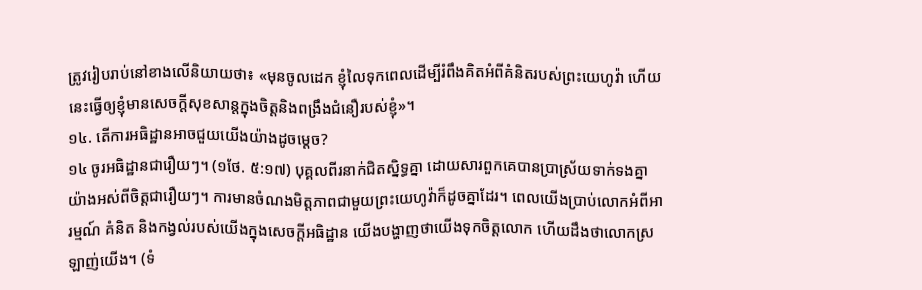ត្រូវរៀបរាប់នៅខាងលើនិយាយថា៖ «មុនចូលដេក ខ្ញុំលៃទុកពេលដើម្បីរំពឹងគិតអំពីគំនិតរបស់ព្រះយេហូវ៉ា ហើយនេះធ្វើឲ្យខ្ញុំមានសេចក្ដីសុខសាន្តក្នុងចិត្តនិងពង្រឹងជំនឿរបស់ខ្ញុំ»។
១៤. តើការអធិដ្ឋានអាចជួយយើងយ៉ាងដូចម្ដេច?
១៤ ចូរអធិដ្ឋានជារឿយៗ។ (១ថែ. ៥:១៧) បុគ្គលពីរនាក់ជិតស្និទ្ធគ្នា ដោយសារពួកគេបានប្រាស្រ័យទាក់ទងគ្នាយ៉ាងអស់ពីចិត្តជារឿយៗ។ ការមានចំណងមិត្តភាពជាមួយព្រះយេហូវ៉ាក៏ដូចគ្នាដែរ។ ពេលយើងប្រាប់លោកអំពីអារម្មណ៍ គំនិត និងកង្វល់របស់យើងក្នុងសេចក្ដីអធិដ្ឋាន យើងបង្ហាញថាយើងទុកចិត្តលោក ហើយដឹងថាលោកស្រឡាញ់យើង។ (ទំ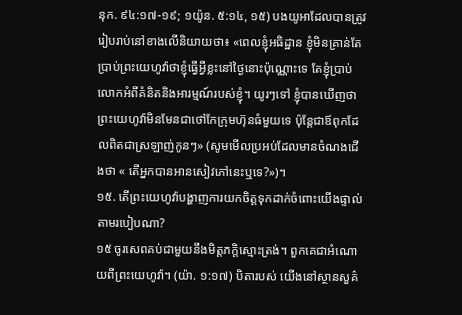នុក. ៩៤:១៧-១៩; ១យ៉ូន. ៥:១៤, ១៥) បងយូអាដែលបានត្រូវរៀបរាប់នៅខាងលើនិយាយថា៖ «ពេលខ្ញុំអធិដ្ឋាន ខ្ញុំមិនគ្រាន់តែប្រាប់ព្រះយេហូវ៉ាថាខ្ញុំធ្វើអ្វីខ្លះនៅថ្ងៃនោះប៉ុណ្ណោះទេ តែខ្ញុំប្រាប់លោកអំពីគំនិតនិងអារម្មណ៍របស់ខ្ញុំ។ យូរៗទៅ ខ្ញុំបានឃើញថាព្រះយេហូវ៉ាមិនមែនជាថៅកែក្រុមហ៊ុនធំមួយទេ ប៉ុន្តែជាឪពុកដែលពិតជាស្រឡាញ់កូនៗ» (សូមមើលប្រអប់ដែលមានចំណងជើងថា « តើអ្នកបានអានសៀវភៅនេះឬទេ?»)។
១៥. តើព្រះយេហូវ៉ាបង្ហាញការយកចិត្តទុកដាក់ចំពោះយើងផ្ទាល់តាមរបៀបណា?
១៥ ចូរសេពគប់ជាមួយនឹងមិត្តភក្ដិស្មោះត្រង់។ ពួកគេជាអំណោយពីព្រះយេហូវ៉ា។ (យ៉ា. ១:១៧) បិតារបស់ យើងនៅស្ថានសួគ៌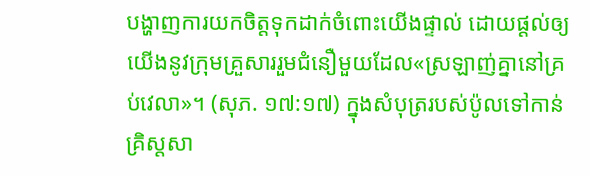បង្ហាញការយកចិត្តទុកដាក់ចំពោះយើងផ្ទាល់ ដោយផ្ដល់ឲ្យយើងនូវក្រុមគ្រួសាររួមជំនឿមួយដែល«ស្រឡាញ់គ្នានៅគ្រប់វេលា»។ (សុភ. ១៧:១៧) ក្នុងសំបុត្ររបស់ប៉ូលទៅកាន់គ្រិស្តសា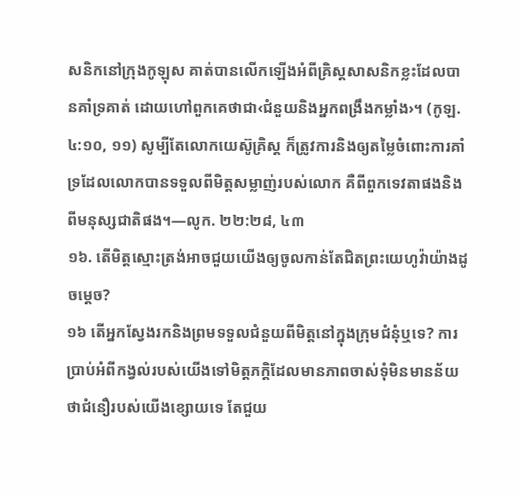សនិកនៅក្រុងកូឡុស គាត់បានលើកឡើងអំពីគ្រិស្តសាសនិកខ្លះដែលបានគាំទ្រគាត់ ដោយហៅពួកគេថាជា‹ជំនួយនិងអ្នកពង្រឹងកម្លាំង›។ (កូឡ. ៤:១០, ១១) សូម្បីតែលោកយេស៊ូគ្រិស្ត ក៏ត្រូវការនិងឲ្យតម្លៃចំពោះការគាំទ្រដែលលោកបានទទួលពីមិត្តសម្លាញ់របស់លោក គឺពីពួកទេវតាផងនិងពីមនុស្សជាតិផង។—លូក. ២២:២៨, ៤៣
១៦. តើមិត្តស្មោះត្រង់អាចជួយយើងឲ្យចូលកាន់តែជិតព្រះយេហូវ៉ាយ៉ាងដូចម្ដេច?
១៦ តើអ្នកស្វែងរកនិងព្រមទទួលជំនួយពីមិត្តនៅក្នុងក្រុមជំនុំឬទេ? ការប្រាប់អំពីកង្វល់របស់យើងទៅមិត្តភក្ដិដែលមានភាពចាស់ទុំមិនមានន័យថាជំនឿរបស់យើងខ្សោយទេ តែជួយ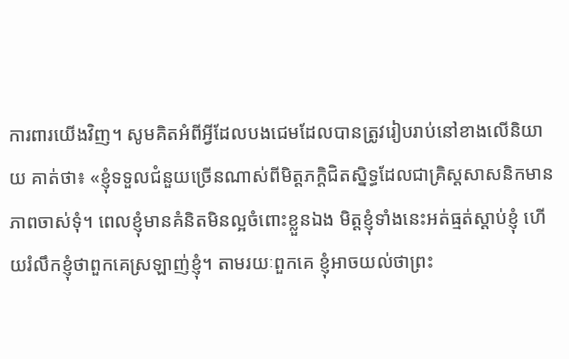ការពារយើងវិញ។ សូមគិតអំពីអ្វីដែលបងជេមដែលបានត្រូវរៀបរាប់នៅខាងលើនិយាយ គាត់ថា៖ «ខ្ញុំទទួលជំនួយច្រើនណាស់ពីមិត្តភក្ដិជិតស្និទ្ធដែលជាគ្រិស្តសាសនិកមានភាពចាស់ទុំ។ ពេលខ្ញុំមានគំនិតមិនល្អចំពោះខ្លួនឯង មិត្តខ្ញុំទាំងនេះអត់ធ្មត់ស្ដាប់ខ្ញុំ ហើយរំលឹកខ្ញុំថាពួកគេស្រឡាញ់ខ្ញុំ។ តាមរយៈពួកគេ ខ្ញុំអាចយល់ថាព្រះ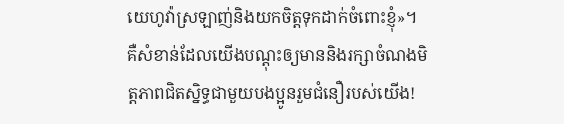យេហូវ៉ាស្រឡាញ់និងយកចិត្តទុកដាក់ចំពោះខ្ញុំ»។ គឺសំខាន់ដែលយើងបណ្ដុះឲ្យមាននិងរក្សាចំណងមិត្តភាពជិតស្និទ្ធជាមួយបងប្អូនរួមជំនឿរបស់យើង!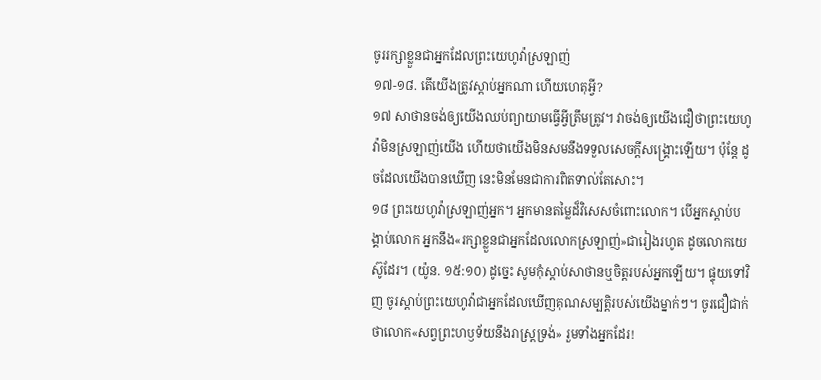ចូររក្សាខ្លួនជាអ្នកដែលព្រះយេហូវ៉ាស្រឡាញ់
១៧-១៨. តើយើងត្រូវស្ដាប់អ្នកណា ហើយហេតុអ្វី?
១៧ សាថានចង់ឲ្យយើងឈប់ព្យាយាមធ្វើអ្វីត្រឹមត្រូវ។ វាចង់ឲ្យយើងជឿថាព្រះយេហូវ៉ាមិនស្រឡាញ់យើង ហើយថាយើងមិនសមនឹងទទួលសេចក្ដីសង្គ្រោះឡើយ។ ប៉ុន្តែ ដូចដែលយើងបានឃើញ នេះមិនមែនជាការពិតទាល់តែសោះ។
១៨ ព្រះយេហូវ៉ាស្រឡាញ់អ្នក។ អ្នកមានតម្លៃដ៏វិសេសចំពោះលោក។ បើអ្នកស្ដាប់បង្គាប់លោក អ្នកនឹង«រក្សាខ្លួនជាអ្នកដែលលោកស្រឡាញ់»ជារៀងរហូត ដូចលោកយេស៊ូដែរ។ (យ៉ូន. ១៥:១០) ដូច្នេះ សូមកុំស្ដាប់សាថានឬចិត្តរបស់អ្នកឡើយ។ ផ្ទុយទៅវិញ ចូរស្ដាប់ព្រះយេហូវ៉ាជាអ្នកដែលឃើញគុណសម្បត្តិរបស់យើងម្នាក់ៗ។ ចូរជឿជាក់ថាលោក«សព្វព្រះហឫទ័យនឹងរាស្ដ្រទ្រង់» រួមទាំងអ្នកដែរ!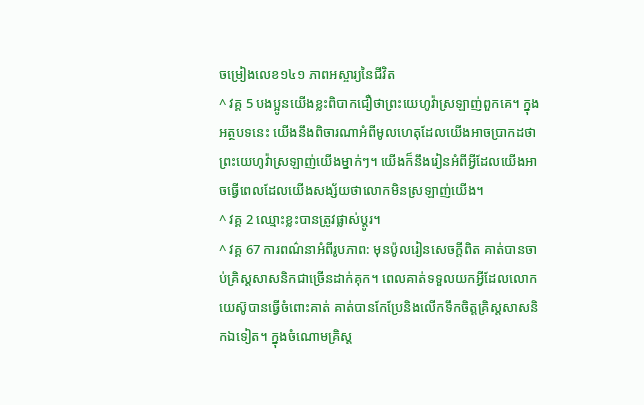ចម្រៀងលេខ១៤១ ភាពអស្ចារ្យនៃជីវិត
^ វគ្គ 5 បងប្អូនយើងខ្លះពិបាកជឿថាព្រះយេហូវ៉ាស្រឡាញ់ពួកគេ។ ក្នុងអត្ថបទនេះ យើងនឹងពិចារណាអំពីមូលហេតុដែលយើងអាចប្រាកដថាព្រះយេហូវ៉ាស្រឡាញ់យើងម្នាក់ៗ។ យើងក៏នឹងរៀនអំពីអ្វីដែលយើងអាចធ្វើពេលដែលយើងសង្ស័យថាលោកមិនស្រឡាញ់យើង។
^ វគ្គ 2 ឈ្មោះខ្លះបានត្រូវផ្លាស់ប្ដូរ។
^ វគ្គ 67 ការពណ៌នាអំពីរូបភាព: មុនប៉ូលរៀនសេចក្ដីពិត គាត់បានចាប់គ្រិស្តសាសនិកជាច្រើនដាក់គុក។ ពេលគាត់ទទួលយកអ្វីដែលលោកយេស៊ូបានធ្វើចំពោះគាត់ គាត់បានកែប្រែនិងលើកទឹកចិត្តគ្រិស្តសាសនិកឯទៀត។ ក្នុងចំណោមគ្រិស្ត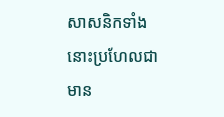សាសនិកទាំងនោះប្រហែលជាមាន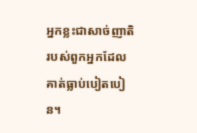អ្នកខ្លះជាសាច់ញាតិរបស់ពួកអ្នកដែលគាត់ធ្លាប់បៀតបៀន។